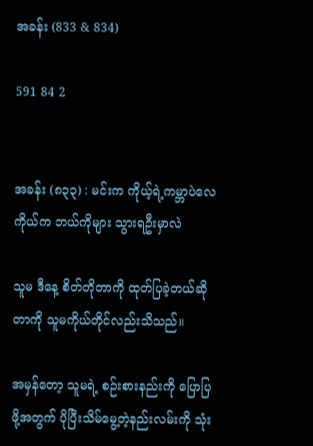အခန်း (833 & 834)

591 84 2


အခန်း (၈၃၃) : မင်းက ကိုယ့်ရဲ့ကမ္ဘာပဲလေ ကိုယ်က ဘယ်ကိုများ သွားရဦးမှာလဲ

သူမ ဒီနေ့ စိတ်တိုတာကို ထုတ်ပြခဲ့တယ်ဆိုတာကို သူမကိုယ်တိုင်လည်းသိသည်။

အမှန်တော့ သူမရဲ့ စဉ်းစားနည်းကို ပြောပြဖို့အတွက် ပိုပြီးသိမ်မွေ့တဲ့နည်းလမ်းကို သုံး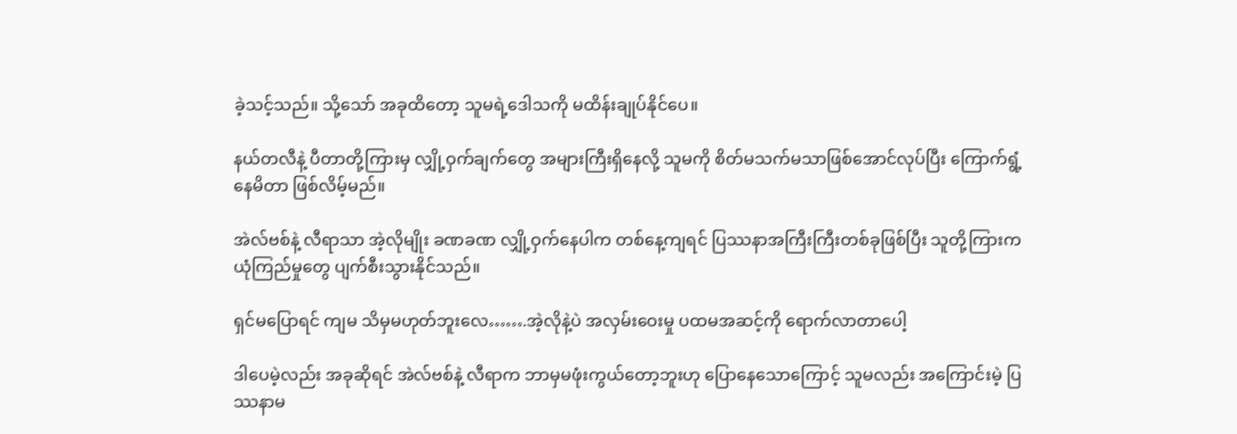ခဲ့သင့်သည်။ သို့သော် အခုထိတော့ သူမရဲ့ဒေါသကို မထိန်းချုပ်နိုင်ပေ။

နယ်တလီနဲ့ ပီတာတို့ကြားမှ လျှို့ဝှက်ချက်တွေ အများကြီးရှိနေလို့ သူမကို စိတ်မသက်မသာဖြစ်အောင်လုပ်ပြီး ကြောက်ရွံ့နေမိတာ ဖြစ်လိမ့်မည်။

အဲလ်ဗစ်နဲ့ လီရာသာ အဲ့လိုမျိုး ခဏခဏ လျှို့ဝှက်နေပါက တစ်နေ့ကျရင် ပြဿနာအကြီးကြီးတစ်ခုဖြစ်ပြီး သူတို့ကြားက ယုံကြည်မှုတွေ ပျက်စီးသွားနိုင်သည်။

ရှင်မပြောရင် ကျမ သိမှမဟုတ်ဘူးလေ…….အဲ့လိုနဲ့ပဲ အလှမ်းဝေးမှု ပထမအဆင့်ကို ရောက်လာတာပေါ့

ဒါပေမဲ့လည်း အခုဆိုရင် အဲလ်ဗစ်နဲ့ လီရာက ဘာမှမဖုံးကွယ်တော့ဘူးဟု ပြောနေသောကြောင့် သူမလည်း အကြောင်းမဲ့ ပြဿနာမ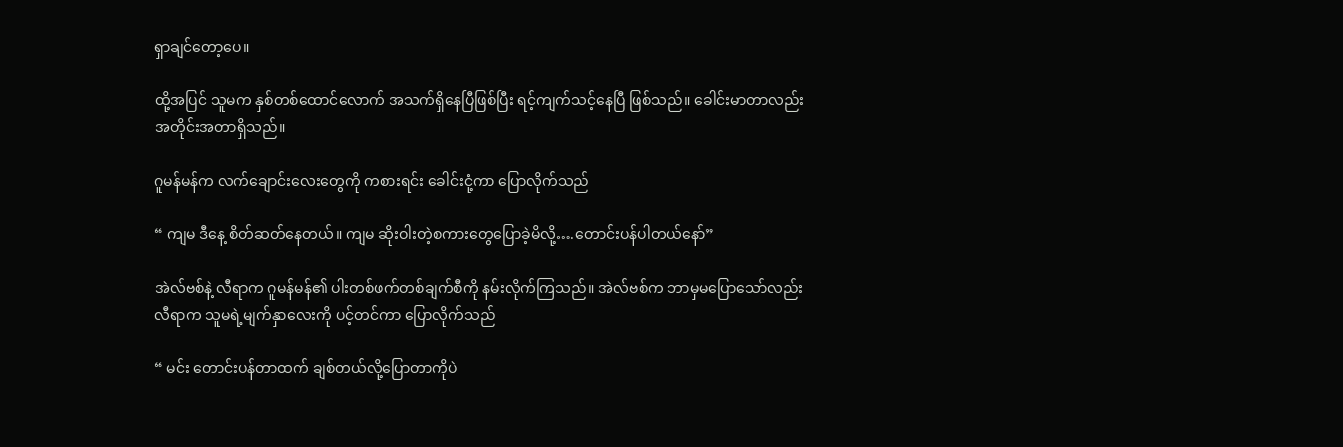ရှာချင်တော့ပေ။

ထို့အပြင် သူမက နှစ်တစ်ထောင်လောက် အသက်ရှိနေပြီဖြစ်ပြီး ရင့်ကျက်သင့်နေပြီ ဖြစ်သည်။ ခေါင်းမာတာလည်း အတိုင်းအတာရှိသည်။

ဂူမန်မန်က လက်ချောင်းလေးတွေကို ကစားရင်း ခေါင်းငုံ့ကာ ပြောလိုက်သည်

“ ကျမ ဒီနေ့ စိတ်ဆတ်နေတယ်။ ကျမ ဆိုးဝါးတဲ့စကားတွေပြောခဲ့မိလို့….တောင်းပန်ပါတယ်နော်”

အဲလ်ဗစ်နဲ့ လီရာက ဂူမန်မန်၏ ပါးတစ်ဖက်တစ်ချက်စီကို နမ်းလိုက်ကြသည်။ အဲလ်ဗစ်က ဘာမှမပြောသော်လည်း လီရာက သူမရဲ့မျက်နှာလေးကို ပင့်တင်ကာ ပြောလိုက်သည်

“ မင်း တောင်းပန်တာထက် ချစ်တယ်လို့ပြောတာကိုပဲ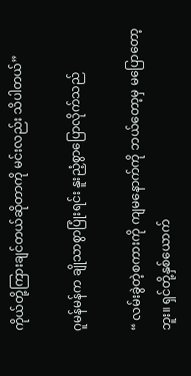ကိုယ်တို့ကြားချင်တယ်ဆိုတာကို မင်းလည်း သိပါတယ်”

ဂူမန်မန်က ချိုသာစွာပြုံးရင်း နူးညံ့စွာပြောလိုက်သည်

“ လမ်းခွဲတဲ့စကားကို ကျမနောက်ကို ဘယ်တော့မှ မပြောတော့ဘူး။ ရှင်တို့နှစ်ယောက်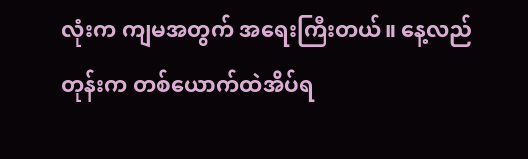လုံးက ကျမအတွက် အရေးကြီးတယ်။ နေ့လည်တုန်းက တစ်ယောက်ထဲအိပ်ရ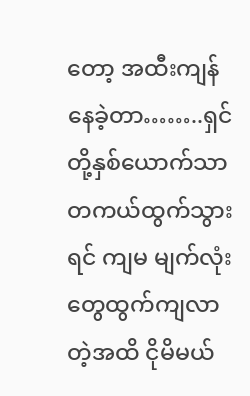တော့ အထီးကျန်နေခဲ့တာ……..ရှင်တို့နှစ်ယောက်သာ တကယ်ထွက်သွားရင် ကျမ မျက်လုံးတွေထွက်ကျလာတဲ့အထိ ငိုမိမယ်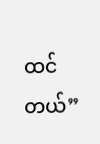ထင်တယ်”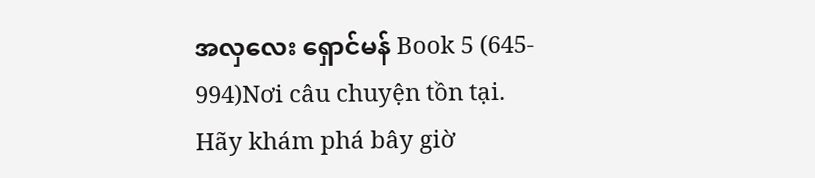အလှလေး ရှောင်မန် Book 5 (645- 994)Nơi câu chuyện tồn tại. Hãy khám phá bây giờ